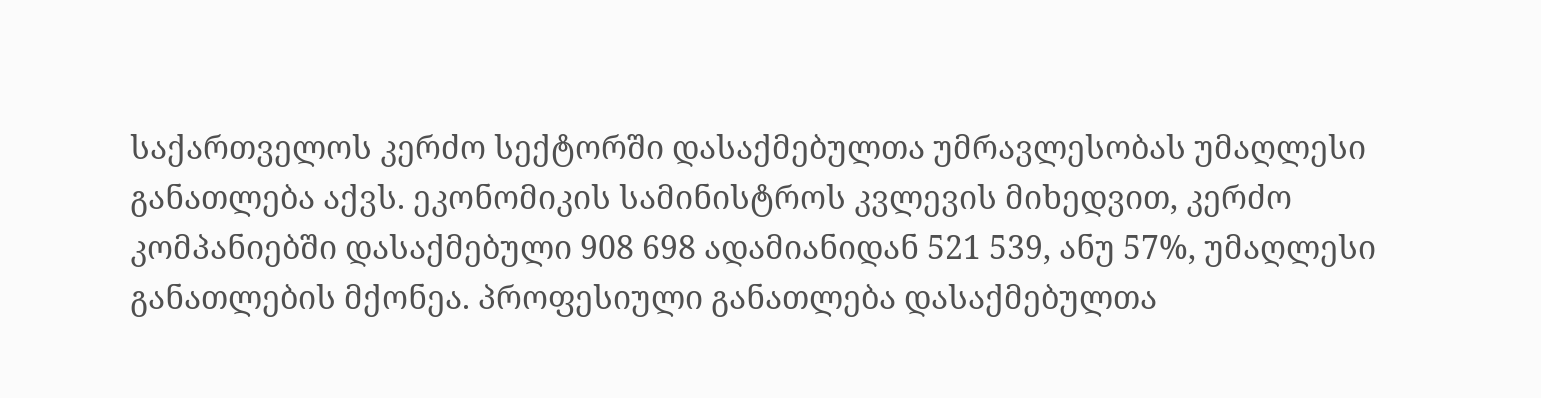საქართველოს კერძო სექტორში დასაქმებულთა უმრავლესობას უმაღლესი განათლება აქვს. ეკონომიკის სამინისტროს კვლევის მიხედვით, კერძო კომპანიებში დასაქმებული 908 698 ადამიანიდან 521 539, ანუ 57%, უმაღლესი განათლების მქონეა. პროფესიული განათლება დასაქმებულთა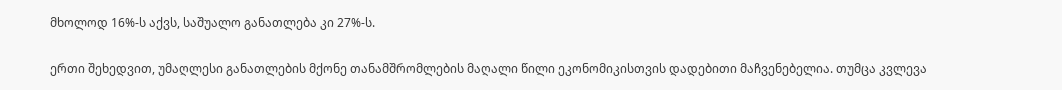მხოლოდ 16%-ს აქვს, საშუალო განათლება კი 27%-ს.

ერთი შეხედვით, უმაღლესი განათლების მქონე თანამშრომლების მაღალი წილი ეკონომიკისთვის დადებითი მაჩვენებელია. თუმცა კვლევა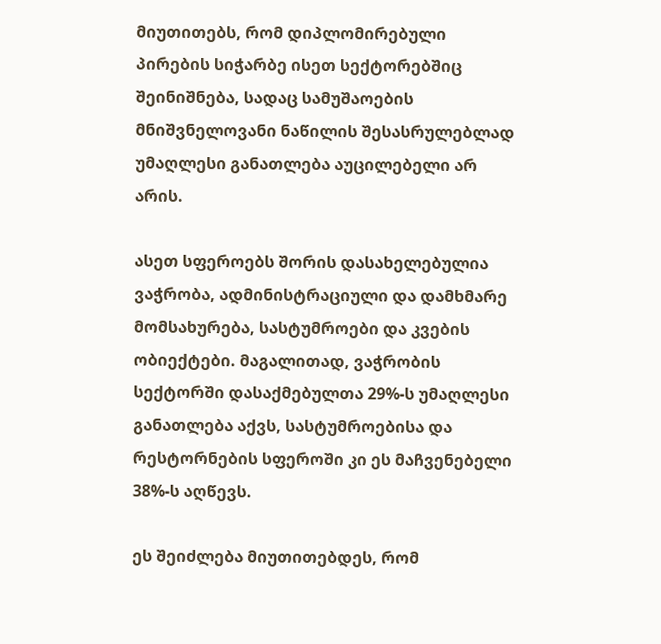მიუთითებს, რომ დიპლომირებული პირების სიჭარბე ისეთ სექტორებშიც შეინიშნება, სადაც სამუშაოების მნიშვნელოვანი ნაწილის შესასრულებლად უმაღლესი განათლება აუცილებელი არ არის.

ასეთ სფეროებს შორის დასახელებულია ვაჭრობა, ადმინისტრაციული და დამხმარე მომსახურება, სასტუმროები და კვების ობიექტები. მაგალითად, ვაჭრობის სექტორში დასაქმებულთა 29%-ს უმაღლესი განათლება აქვს, სასტუმროებისა და რესტორნების სფეროში კი ეს მაჩვენებელი 38%-ს აღწევს.

ეს შეიძლება მიუთითებდეს, რომ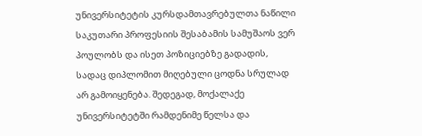უნივერსიტეტის კურსდამთავრებულთა ნაწილი საკუთარი პროფესიის შესაბამის სამუშაოს ვერ პოულობს და ისეთ პოზიციებზე გადადის, სადაც დიპლომით მიღებული ცოდნა სრულად არ გამოიყენება. შედეგად, მოქალაქე უნივერსიტეტში რამდენიმე წელსა და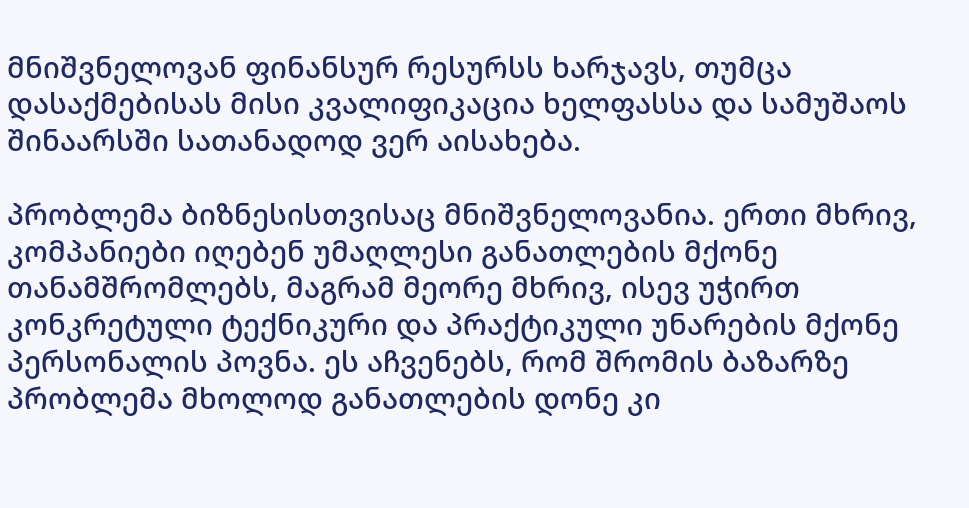მნიშვნელოვან ფინანსურ რესურსს ხარჯავს, თუმცა დასაქმებისას მისი კვალიფიკაცია ხელფასსა და სამუშაოს შინაარსში სათანადოდ ვერ აისახება.

პრობლემა ბიზნესისთვისაც მნიშვნელოვანია. ერთი მხრივ, კომპანიები იღებენ უმაღლესი განათლების მქონე თანამშრომლებს, მაგრამ მეორე მხრივ, ისევ უჭირთ კონკრეტული ტექნიკური და პრაქტიკული უნარების მქონე პერსონალის პოვნა. ეს აჩვენებს, რომ შრომის ბაზარზე პრობლემა მხოლოდ განათლების დონე კი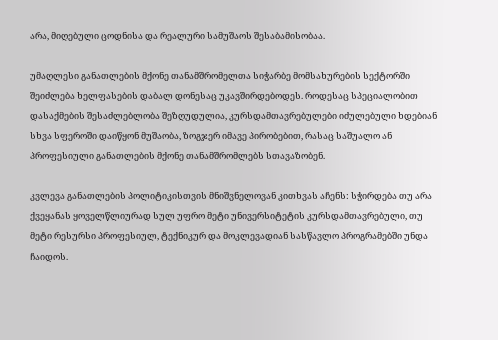არა, მიღებული ცოდნისა და რეალური სამუშაოს შესაბამისობაა.

უმაღლესი განათლების მქონე თანამშრომელთა სიჭარბე მომსახურების სექტორში შეიძლება ხელფასების დაბალ დონესაც უკავშირდებოდეს. როდესაც სპეციალობით დასაქმების შესაძლებლობა შეზღუდულია, კურსდამთავრებულები იძულებული ხდებიან სხვა სფეროში დაიწყონ მუშაობა, ზოგჯერ იმავე პირობებით, რასაც საშუალო ან პროფესიული განათლების მქონე თანამშრომლებს სთავაზობენ.

კვლევა განათლების პოლიტიკისთვის მნიშვნელოვან კითხვას აჩენს: სჭირდება თუ არა ქვეყანას ყოველწლიურად სულ უფრო მეტი უნივერსიტეტის კურსდამთავრებული, თუ მეტი რესურსი პროფესიულ, ტექნიკურ და მოკლევადიან სასწავლო პროგრამებში უნდა ჩაიდოს.